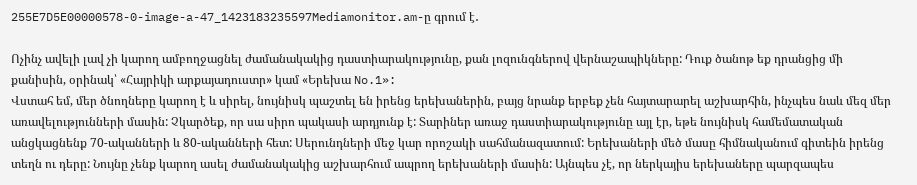255E7D5E00000578-0-image-a-47_1423183235597Mediamonitor.am-ը գրում է․

Ոչինչ ավելի լավ չի կարող ամբողջացնել ժամանակակից դաստիարակությունը, քան լոզունգներով վերնաշապիկները: Դուք ծանոթ եք դրանցից մի քանիսին, օրինակ՝ «Հայրիկի արքայադուստր» կամ «Երեխա No.1»:
Վստահ եմ, մեր ծնողները կարող է և սիրել, նույնիսկ պաշտել են իրենց երեխաներին, բայց նրանք երբեք չեն հայտարարել աշխարհին, ինչպես նաև մեզ մեր առավելությունների մասին: Չկարծեք, որ սա սիրո պակասի արդյունք է: Տարիներ առաջ դաստիարակությունը այլ էր, եթե նույնիսկ համեմատական անցկացնենք 70-ականների և 80-ականների հետ: Սերունդների մեջ կար որոշակի սահմանազատում: Երեխաների մեծ մասը հիմնականում գիտեին իրենց տեղն ու դերը: Նույնը չենք կարող ասել ժամանակակից աշխարհում ապրող երեխաների մասին: Այնպես չէ, որ ներկայիս երեխաները պարզապես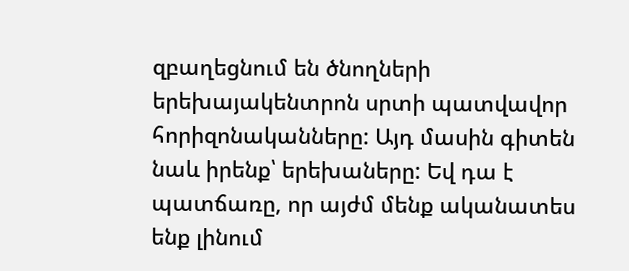զբաղեցնում են ծնողների երեխայակենտրոն սրտի պատվավոր հորիզոնականները: Այդ մասին գիտեն նաև իրենք՝ երեխաները: Եվ դա է պատճառը, որ այժմ մենք ականատես ենք լինում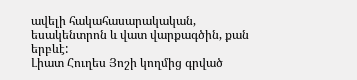ավելի հակահասարակական, եսակենտրոն և վատ վարքագծին, քան երբևէ:
Լիատ Հուղես Յոշի կողմից գրված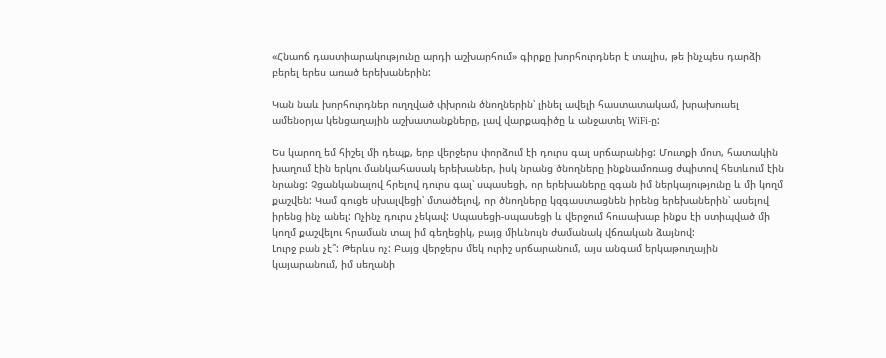«Հնաոճ դաստիարակությունը արդի աշխարհում» գիրքը խորհուրդներ է տալիս, թե ինչպես դարձի բերել երես առած երեխաներին:

Կան նաև խորհուրդներ ուղղված փխրուն ծնողներին՝ լինել ավելի հաստատակամ, խրախուսել ամենօրյա կենցաղային աշխատանքները, լավ վարքագիծը և անջատել WiFi-ը:

Ես կարող եմ հիշել մի դեպք, երբ վերջերս փորձում էի դուրս գալ սրճարանից: Մուտքի մոտ, հատակին խաղում էին երկու մանկահասակ երեխաներ, իսկ նրանց ծնողները ինքնամոռաց ժպիտով հետևում էին նրանց: Չցանկանալով հրելով դուրս գալ՝ սպասեցի, որ երեխաները զգան իմ ներկայությունը և մի կողմ քաշվեն: Կամ գուցե սխալվեցի՝ մտածելով, որ ծնողները կզգաստացնեն իրենց երեխաներին՝ ասելով իրենց ինչ անել: Ոչինչ դուրս չեկավ: Սպասեցի-սպասեցի և վերջում հուսախաբ ինքս էի ստիպված մի կողմ քաշվելու հրաման տալ իմ գեղեցիկ, բայց միևնույն ժամանակ վճռական ձայնով:
Լուրջ բան չէ՞: Թերևս ոչ: Բայց վերջերս մեկ ուրիշ սրճարանում, այս անգամ երկաթուղային կայարանում, իմ սեղանի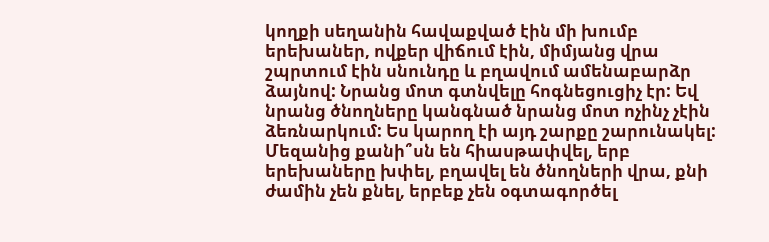կողքի սեղանին հավաքված էին մի խումբ երեխաներ, ովքեր վիճում էին, միմյանց վրա շպրտում էին սնունդը և բղավում ամենաբարձր ձայնով: Նրանց մոտ գտնվելը հոգնեցուցիչ էր: Եվ նրանց ծնողները կանգնած նրանց մոտ ոչինչ չէին ձեռնարկում: Ես կարող էի այդ շարքը շարունակել: Մեզանից քանի՞սն են հիասթափվել, երբ երեխաները խփել, բղավել են ծնողների վրա, քնի ժամին չեն քնել, երբեք չեն օգտագործել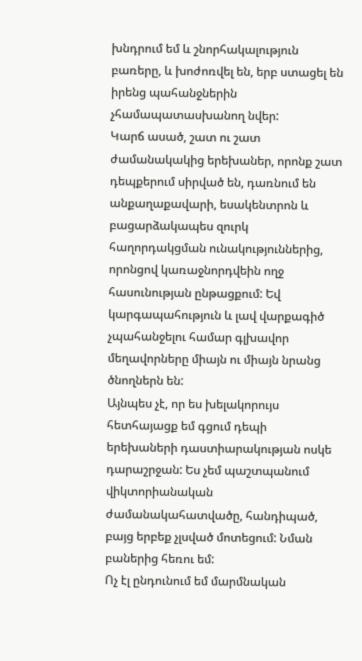խնդրում եմ և շնորհակալություն բառերը, և խոժոռվել են, երբ ստացել են իրենց պահանջներին չհամապատասխանող նվեր:
Կարճ ասած, շատ ու շատ ժամանակակից երեխաներ, որոնք շատ դեպքերում սիրված են, դառնում են անքաղաքավարի, եսակենտրոն և բացարձակապես զուրկ հաղորդակցման ունակություններից, որոնցով կառաջնորդվեին ողջ հասունության ընթացքում: Եվ կարգապահություն և լավ վարքագիծ չպահանջելու համար գլխավոր մեղավորները միայն ու միայն նրանց ծնողներն են:
Այնպես չէ, որ ես խելակորույս հետհայացք եմ գցում դեպի երեխաների դաստիարակության ոսկե դարաշրջան: Ես չեմ պաշտպանում վիկտորիանական ժամանակահատվածը, հանդիպած, բայց երբեք չլսված մոտեցում: Նման բաներից հեռու եմ:
Ոչ էլ ընդունում եմ մարմնական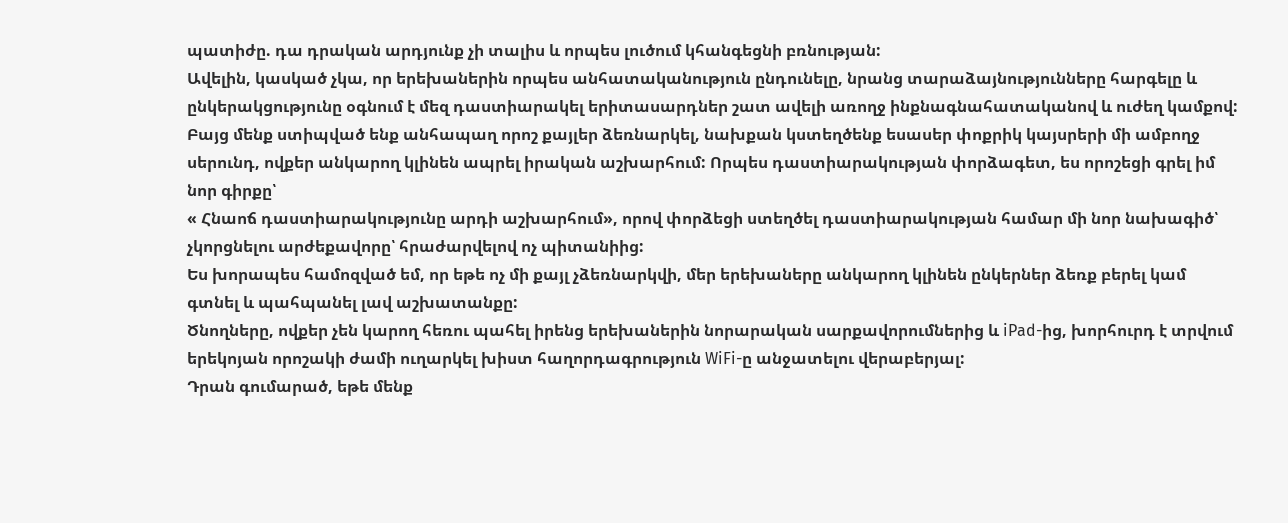պատիժը. դա դրական արդյունք չի տալիս և որպես լուծում կհանգեցնի բռնության:
Ավելին, կասկած չկա, որ երեխաներին որպես անհատականություն ընդունելը, նրանց տարաձայնությունները հարգելը և ընկերակցությունը օգնում է մեզ դաստիարակել երիտասարդներ շատ ավելի առողջ ինքնագնահատականով և ուժեղ կամքով:
Բայց մենք ստիպված ենք անհապաղ որոշ քայլեր ձեռնարկել, նախքան կստեղծենք եսասեր փոքրիկ կայսրերի մի ամբողջ սերունդ, ովքեր անկարող կլինեն ապրել իրական աշխարհում: Որպես դաստիարակության փորձագետ, ես որոշեցի գրել իմ նոր գիրքը՝
« Հնաոճ դաստիարակությունը արդի աշխարհում», որով փորձեցի ստեղծել դաստիարակության համար մի նոր նախագիծ՝ չկորցնելու արժեքավորը՝ հրաժարվելով ոչ պիտանիից:
Ես խորապես համոզված եմ, որ եթե ոչ մի քայլ չձեռնարկվի, մեր երեխաները անկարող կլինեն ընկերներ ձեռք բերել կամ գտնել և պահպանել լավ աշխատանքը:
Ծնողները, ովքեր չեն կարող հեռու պահել իրենց երեխաներին նորարական սարքավորումներից և iPad-ից, խորհուրդ է տրվում երեկոյան որոշակի ժամի ուղարկել խիստ հաղորդագրություն WiFi-ը անջատելու վերաբերյալ:
Դրան գումարած, եթե մենք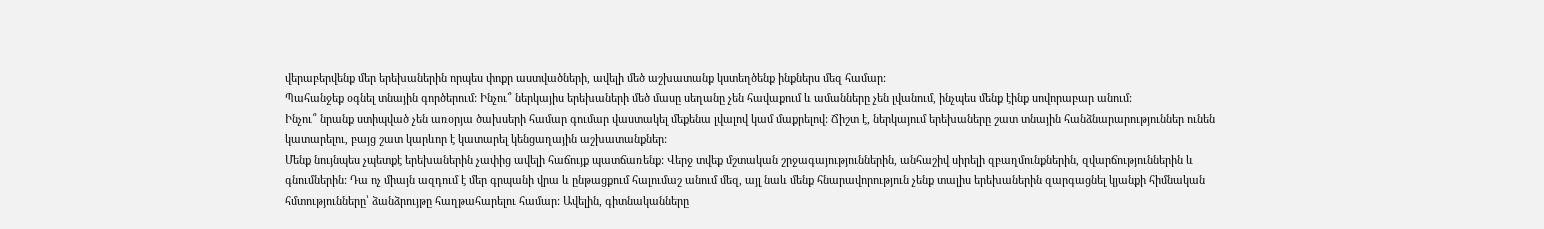վերաբերվենք մեր երեխաներին որպես փոքր աստվածների, ավելի մեծ աշխատանք կստեղծենք ինքներս մեզ համար:
Պահանջեք օգնել տնային գործերում: Ինչու՞ ներկայիս երեխաների մեծ մասը սեղանը չեն հավաքում և ամանները չեն լվանում, ինչպես մենք էինք սովորաբար անում:
Ինչու՞ նրանք ստիպված չեն առօրյա ծախսերի համար գումար վաստակել մեքենա լվալով կամ մաքրելով: Ճիշտ է, ներկայում երեխաները շատ տնային հանձնարարություններ ունեն կատարելու, բայց շատ կարևոր է կատարել կենցաղային աշխատանքներ:
Մենք նույնպես չպետքէ երեխաներին չափից ավելի հաճույք պատճառենք: Վերջ տվեք մշտական շրջագայություններին, անհաշիվ սիրելի զբաղմունքներին, զվարճություններին և գնումներին: Դա ոչ միայն ազդում է մեր գրպանի վրա և ընթացքում հալումաշ անում մեզ, այլ նաև մենք հնարավորություն չենք տալիս երեխաներին զարգացնել կյանքի հիմնական հմտությունները՝ ձանձրույթը հաղթահարելու համար: Ավելին, գիտնականները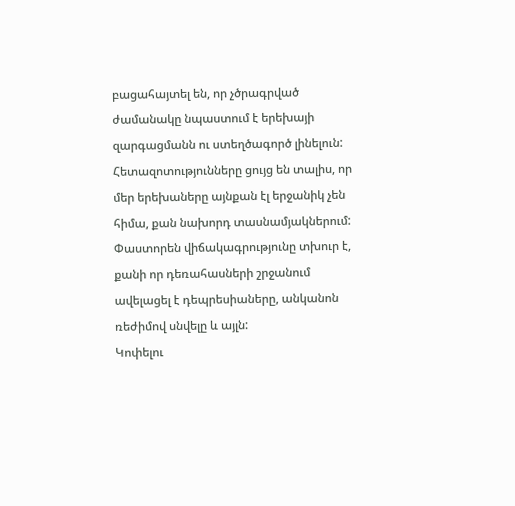բացահայտել են, որ չծրագրված ժամանակը նպաստում է երեխայի զարգացմանն ու ստեղծագործ լինելուն:
Հետազոտությունները ցույց են տալիս, որ մեր երեխաները այնքան էլ երջանիկ չեն հիմա, քան նախորդ տասնամյակներում: Փաստորեն վիճակագրությունը տխուր է, քանի որ դեռահասների շրջանում ավելացել է դեպրեսիաները, անկանոն ռեժիմով սնվելը և այլն:
Կոփելու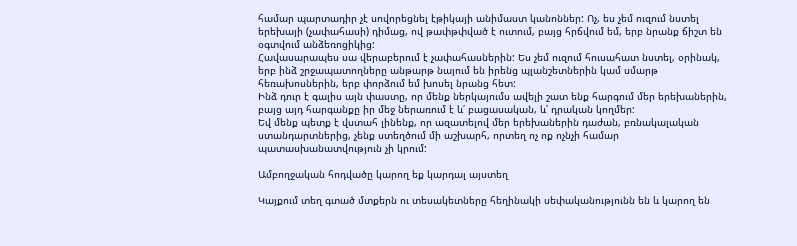համար պարտադիր չէ սովորեցնել էթիկայի անիմաստ կանոններ: Ոչ, ես չեմ ուզում նստել երեխայի (չափահասի) դիմաց, ով թափթփված է ուտում, բայց հրճվում եմ, երբ նրանք ճիշտ են օգտվում անձեռոցիկից:
Հավասարապես սա վերաբերում է չափահասներին: Ես չեմ ուզում հուսահատ նստել, օրինակ, երբ ինձ շրջապատողները անթարթ նայում են իրենց պլանշետներին կամ սմարթ հեռախոսներին, երբ փորձում եմ խոսել նրանց հետ:
Ինձ դուր է գալիս այն փաստը, որ մենք ներկայումս ավելի շատ ենք հարգում մեր երեխաներին, բայց այդ հարգանքը իր մեջ ներառում է և՛ բացասական, և՛ դրական կողմեր:
Եվ մենք պետք է վստահ լինենք, որ ազատելով մեր երեխաներին դաժան, բռնակալական ստանդարտներից, չենք ստեղծում մի աշխարհ, որտեղ ոչ ոք ոչնչի համար պատասխանատվություն չի կրում:

Ամբողջական հոդվածը կարող եք կարդալ այստեղ

Կայքում տեղ գտած մտքերն ու տեսակետները հեղինակի սեփականությունն են և կարող են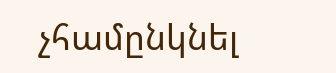չհամընկնել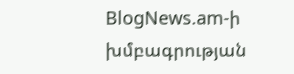BlogNews.am-ի խմբագրության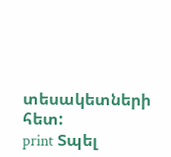տեսակետների հետ:
print Տպել